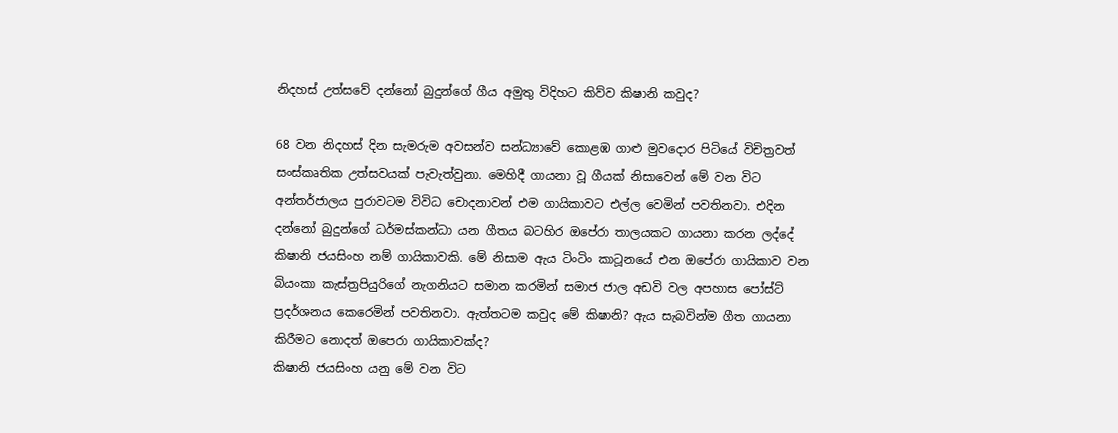නිදහස් උත්සවේ දන්නෝ බුදුන්ගේ ගීය අමුතු විදිහට කිව්ව කිෂානි කවුද?

68 වන නිදහස් දින සැමරුම අවසන්ව සන්ධ්‍යාවේ කොළඹ ගාළු මුවදොර පිටියේ විචිත්‍රවත් සංස්කෘතික උත්සවයක් පැවැත්වුනා. මෙහිදී ගායනා වූ ගීයක් නිසාවෙන් මේ වන විට අන්තර්ජාලය පුරාවටම විවිධ චොදනාවන් එම ගායිකාවට එල්ල වෙමින් පවතිනවා. එදින දන්නෝ බුදුන්ගේ ධර්මස්කන්ධා යන ගීතය බටහිර ඔපේරා තාලයකට ගායනා කරන ලද්දේ කිෂානි ජයසිංහ නම් ගායිකාවකි. මේ නිසාම ඇය ටිංටිං කාටූනයේ එන ඔපේරා ගායිකාව වන බියංකා කැස්ත්‍රපියුරිගේ නැගනියට සමාන කරමින් සමාජ ජාල අඩවි වල අපහාස පෝස්ට් ප්‍රදර්ශනය කෙරෙමින් පවතිනවා. ඇත්තටම කවුද මේ කිෂානි? ඇය සැබවින්ම ගීත ගායනා කිරීමට නොදත් ඔපෙරා ගායිකාවක්ද?
කිෂානි ජයසිංහ යනු මේ වන විට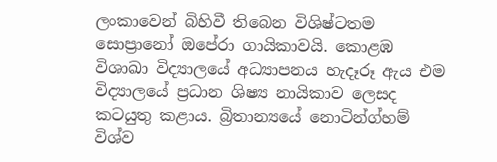ලංකාවෙන් බිහිවී තිබෙන විශිෂ්ටතම සොප්‍රානෝ ඔපේරා ගායිකාවයි. කොළඹ විශාඛා විද්‍යාලයේ අධ්‍යාපනය හැදෑරූ ඇය එම විද්‍යාලයේ ප්‍රධාන ශිෂ්‍ය නායිකාව ලෙසද කටයුතු කළාය. බ්‍රිතාන්‍යයේ නොටින්ග්හම් විශ්ව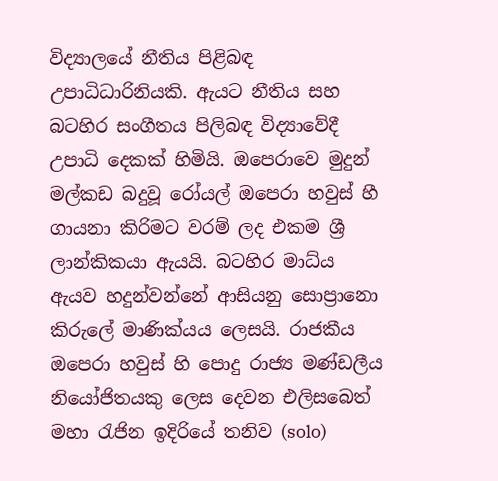විද්‍යාලයේ නීතිය පිළිබඳ උපාධිධාරිනියකි. ඇයට නීතිය සහ බටහිර සංගීතය පිලිබඳ විද්‍යාවේදී උපාධි දෙකක් හිමියි. ඔපෙරාවෙ මුදුන් මල්කඩ බදුවූ රෝයල් ඔපෙරා හවුස් හී ගායනා කිරිමට වරම් ලද එකම ශ්‍රී ලාන්කිකයා ඇයයි. බටහිර මාධ්ය ඇයව හදුන්වන්නේ ආසියනු සොප්‍රානො කිරුලේ මාණික්යය ලෙසයි. රාජකීය ඔපෙරා හවුස් හි පොදු රාජ්‍ය මණ්ඩලීය නියෝජිතයකු ලෙස දෙවන එලිසබෙත් මහා රැජින ඉදිරියේ තනිව (solo)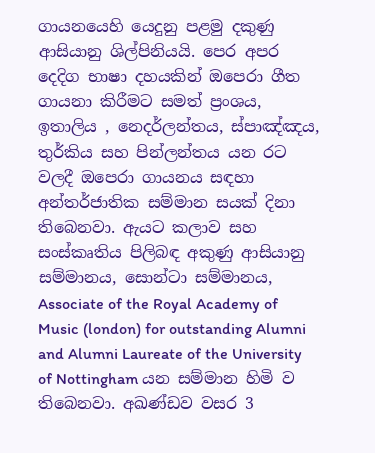ගායනයෙහි යෙදුනු පළමු දකුණු ආසියානු ශිල්පිනියයි. පෙර අපර දෙදිග භාෂා දහයකින් ඔපෙරා ගීත ගායනා කිරීමට සමත් ප්‍රංශය, ඉතාලිය , නෙදර්ලන්තය, ස්පාඤ්ඤය, තුර්කිය සහ පින්ලන්තය යන රට වලදී ඔපෙරා ගායනය සඳහා අන්තර්ජාතික සම්මාන සයක් දිනා තිබෙනවා. ඇයට කලාව සහ සංස්කෘතිය පිලිබඳ අකුණු ආසියානු සම්මානය, සොන්ටා සම්මානය, Associate of the Royal Academy of Music (london) for outstanding Alumni and Alumni Laureate of the University of Nottingham යන සම්මාන හිමි ව තිබෙනවා. අඛණ්ඩව වසර 3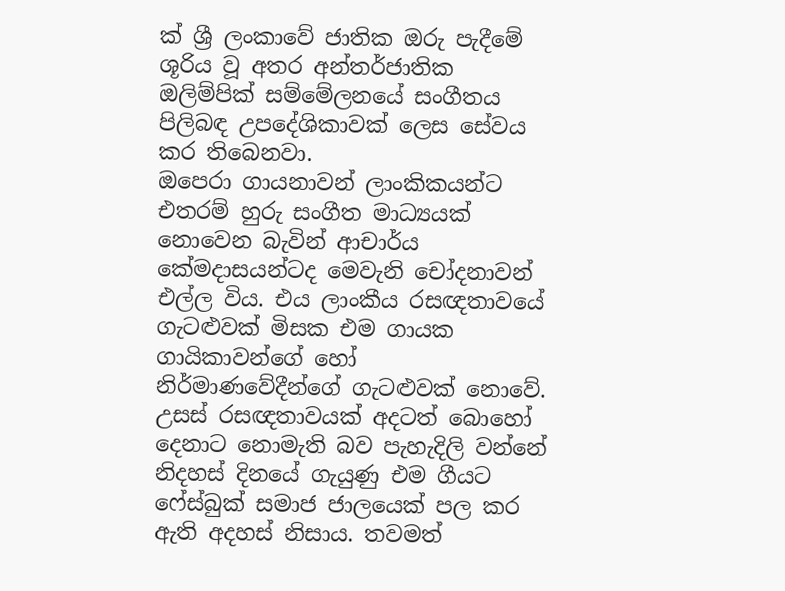ක් ශ්‍රී ලංකාවේ ජාතික ඔරු පැදීමේ ශූරිය වූ අතර අන්තර්ජාතික ඔලිම්පික් සම්මේලනයේ සංගීතය පිලිබඳ උපදේශිකාවක් ලෙස සේවය කර තිබෙනවා.
ඔපෙරා ගායනාවන් ලාංකිකයන්ට එතරම් හුරු සංගීත මාධ්‍යයක් නොවෙන බැවින් ආචාර්ය කේමදාසයන්ටද මෙවැනි චෝදනාවන් එල්ල විය. එය ලාංකීය රසඥතාවයේ ගැටළුවක් මිසක එම ගායක ගායිකාවන්ගේ හෝ නිර්මාණවේදීන්ගේ ගැටළුවක් නොවේ. උසස් රසඥතාවයක් අදටත් බොහෝ දෙනාට නොමැති බව පැහැදිලි වන්නේ නිදහස් දිනයේ ගැයුණු එම ගීයට ෆේස්බුක් සමාජ ජාලයෙක් පල කර ඇති අදහස් නිසාය. තවමත්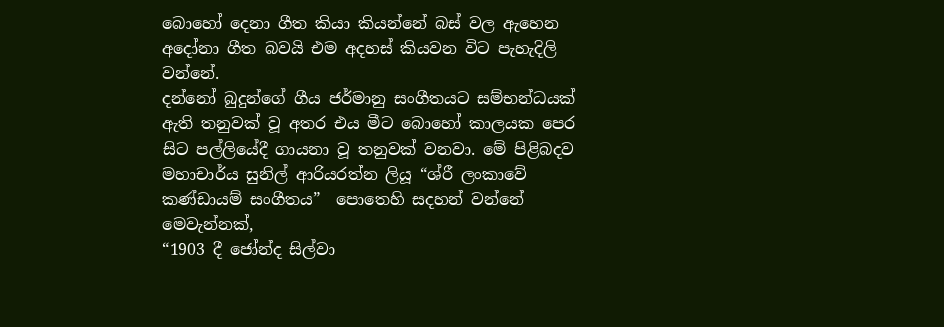බොහෝ දෙනා ගීත කියා කියන්නේ බස් වල ඇහෙන අදෝනා ගීත බවයි එම අදහස් කියවන විට පැහැදිලි වන්නේ.
දන්නෝ බුදුන්ගේ ගීය ජර්මානු සංගීතයට සම්භන්ධයක් ඇති තනුවක් වූ අතර එය මීට බොහෝ කාලයක පෙර සිට පල්ලියේදී ගායනා වූ තනුවක් වනවා. මේ පිළිබදව මහාචාර්ය සුනිල් ආරියරත්න ලියූ “ශ්රී ලංකාවේ කණ්ඩායම් සංගීතය”  පොතෙහි සදහන් වන්නේ මෙවැන්නක්,
“1903 දී ජෝන්ද සිල්වා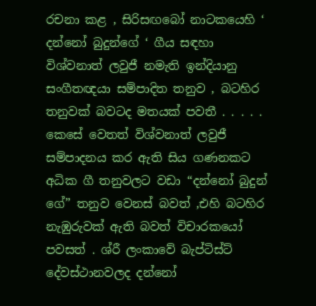රචනා කළ , සිරිසඟබෝ නාටකයෙහි ‘ දන්නෝ බුදුන්ගේ ‘ ගීය සඳහා විශ්වනාත් ලවුජී නමැති ඉන්දියානු සංගීතඥයා සම්පාදිත තනුව , බටහිර තනුවක් බවටද මතයක් පවතී . . . . . කෙසේ වෙතත් විශ්වනාත් ලවුජී සම්පාදනය කර ඇති සිය ගණනකට අධික ගී තනුවලට වඩා “දන්නෝ බුදුන් ගේ” තනුව වෙනස් බවත් ,එහි බටහිර නැඹුරුවක් ඇති බවත් විචාරකයෝ පවසත් . ශ්රී ලංකාවේ බැප්ටිස්ට් දේවස්ථානවලද දන්නෝ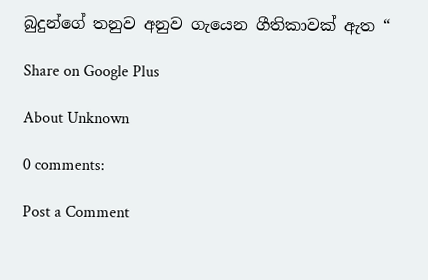බුදුන්ගේ තනුව අනුව ගැයෙන ගීතිකාවක් ඇත “

Share on Google Plus

About Unknown

0 comments:

Post a Comment